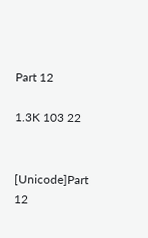Part 12

1.3K 103 22


[Unicode]Part 12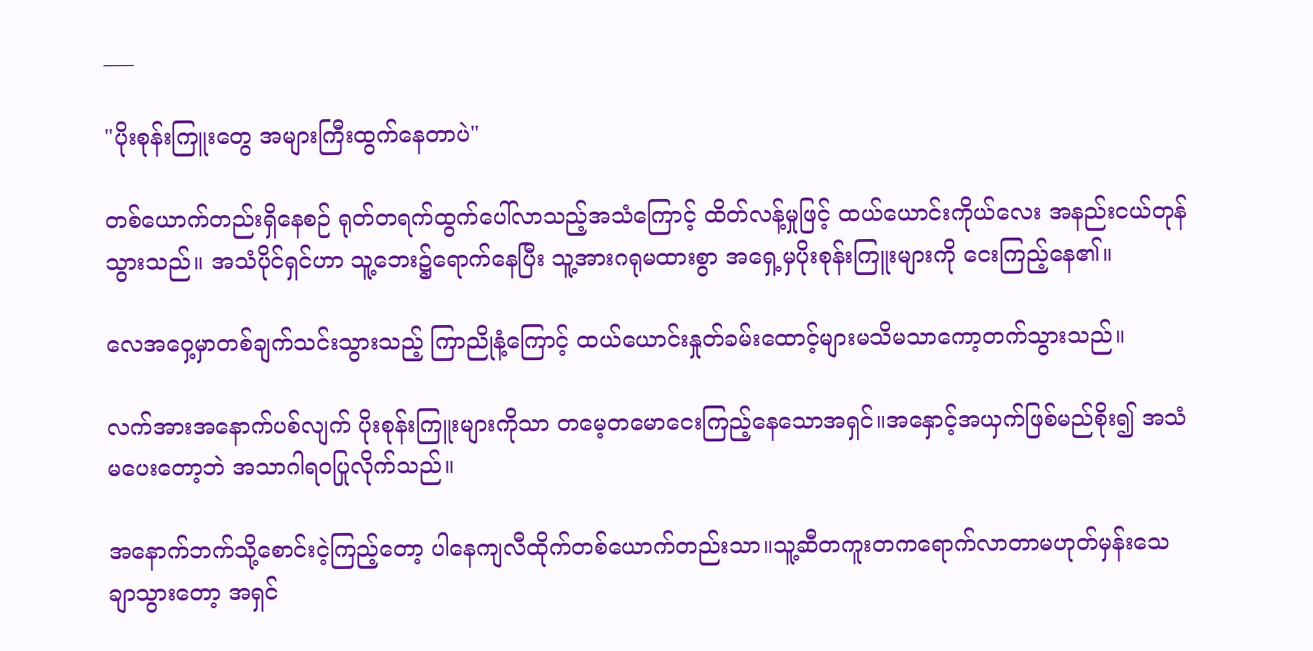___

"ပိုးစုန်းကြူးတွေ အများကြီးထွက်နေတာပဲ"

တစ်ယောက်တည်းရှိနေစဉ် ရုတ်တရက်ထွက်ပေါ်လာသည့်အသံကြောင့် ထိတ်လန့်မှုဖြင့် ထယ်ယောင်းကိုယ်လေး အနည်းငယ်တုန်သွားသည်။ အသံပိုင်ရှင်ဟာ သူ့ဘေး၌ရောက်နေပြီး သူ့အားဂရုမထားစွာ အရှေ့မှပိုးစုန်းကြူးများကို ငေးကြည့်နေ၏။

လေအဝှေ့မှာတစ်ချက်သင်းသွားသည့် ကြာညိုနံ့ကြောင့် ထယ်ယောင်းနှုတ်ခမ်းထောင့်များမသိမသာကော့တက်သွားသည်။

လက်အားအနောက်ပစ်လျက် ပိုးစုန်းကြူးများကိုသာ တမေ့တမောငေးကြည့်နေသောအရှင်။အနှောင့်အယှက်ဖြစ်မည်စိုး၍ အသံမပေးတော့ဘဲ အသာဂါရဝပြုလိုက်သည်။

အနောက်ဘက်သို့စောင်းငဲ့ကြည့်တော့ ပါနေကျလီထိုက်တစ်ယောက်တည်းသာ။သူ့ဆီတကူးတကရောက်လာတာမဟုတ်မှန်းသေချာသွားတော့ အရှင်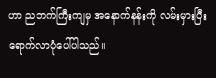ဟာ ညဘက်ကြီးကျမှ အနောက်နန်းကို လမ်းမှားပြီးရောက်လာပုံပေါ်ပါသည်။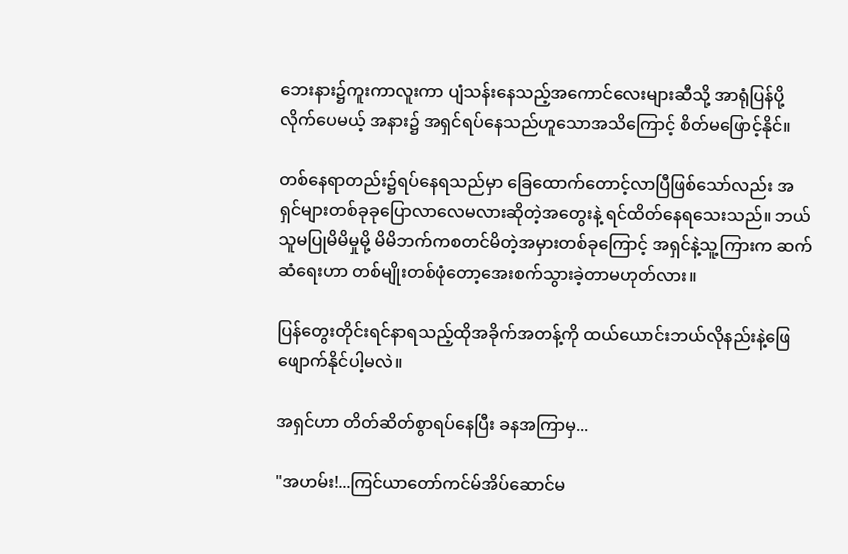ဘေးနား၌ကူးကာလူးကာ ပျံသန်းနေသည့်အကောင်လေးများဆီသို့ အာရုံပြန်ပို့လိုက်ပေမယ့် အနား၌ အရှင်ရပ်နေသည်ဟူသောအသိကြောင့် စိတ်မဖြောင့်နိုင်။

တစ်နေရာတည်း၌ရပ်နေရသည်မှာ ခြေထောက်တောင့်လာပြီဖြစ်သော်လည်း အရှင်များတစ်ခုခုပြောလာလေမလားဆိုတဲ့အတွေးနဲ့ ရင်ထိတ်နေရသေးသည်။ ဘယ်သူမပြုမိမိမှုမို့ မိမိဘက်ကစတင်မိတဲ့အမှားတစ်ခုကြောင့် အရှင်နဲ့သူ့ကြားက ဆက်ဆံရေးဟာ တစ်မျိုးတစ်ဖုံတော့အေးစက်သွားခဲ့တာမဟုတ်လား။

ပြန်တွေးတိုင်းရင်နာရသည့်ထိုအခိုက်အတန့်ကို ထယ်ယောင်းဘယ်လိုနည်းနဲ့ဖြေဖျောက်နိုင်ပါ့မလဲ။

အရှင်ဟာ တိတ်ဆိတ်စွာရပ်နေပြီး ခနအကြာမှ...

"အဟမ်း!...ကြင်ယာတော်ကင်မ်အိပ်ဆောင်မ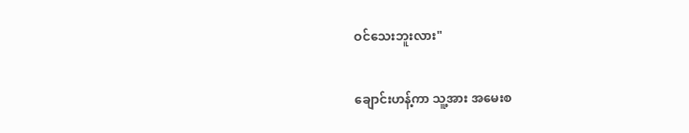ဝင်သေးဘူးလား"

ချောင်းဟန့်ကာ သူ့အား အမေးစ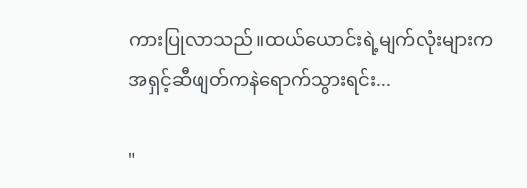ကားပြုလာသည်။ထယ်ယောင်းရဲ့မျက်လုံးများက အရှင့်ဆီဖျတ်ကနဲရောက်သွားရင်း...

"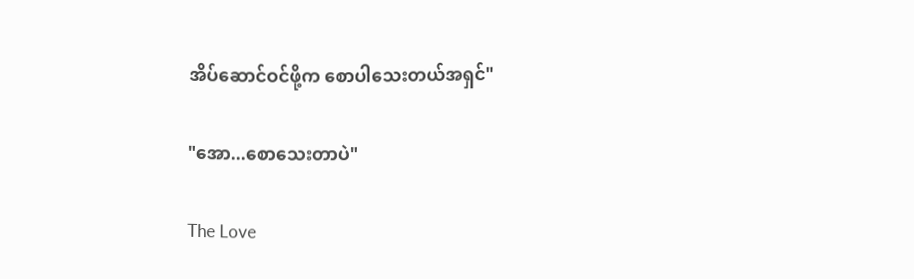အိပ်ဆောင်ဝင်ဖို့က စောပါသေးတယ်အရှင်"

"အော...စောသေးတာပဲ"

The Love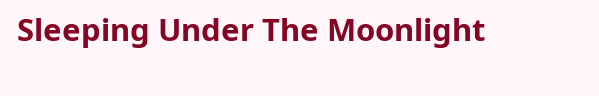Sleeping Under The Moonlight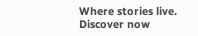Where stories live. Discover now